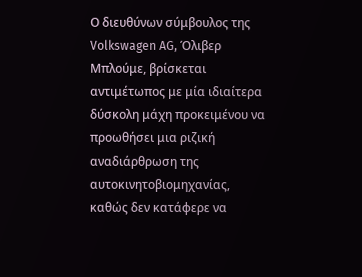Ο διευθύνων σύμβουλος της Volkswagen AG, Όλιβερ Μπλούμε, βρίσκεται αντιμέτωπος με μία ιδιαίτερα δύσκολη μάχη προκειμένου να προωθήσει μια ριζική αναδιάρθρωση της αυτοκινητοβιομηχανίας, καθώς δεν κατάφερε να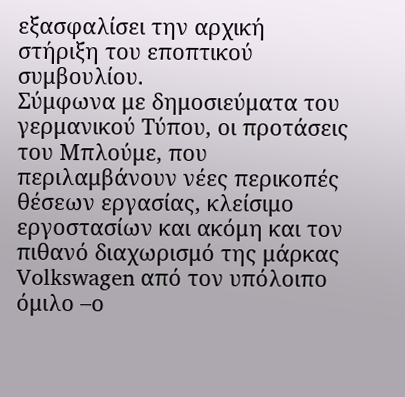εξασφαλίσει την αρχική στήριξη του εποπτικού συμβουλίου.
Σύμφωνα με δημοσιεύματα του γερμανικού Τύπου, οι προτάσεις του Μπλούμε, που περιλαμβάνουν νέες περικοπές θέσεων εργασίας, κλείσιμο εργοστασίων και ακόμη και τον πιθανό διαχωρισμό της μάρκας Volkswagen από τον υπόλοιπο όμιλο –ο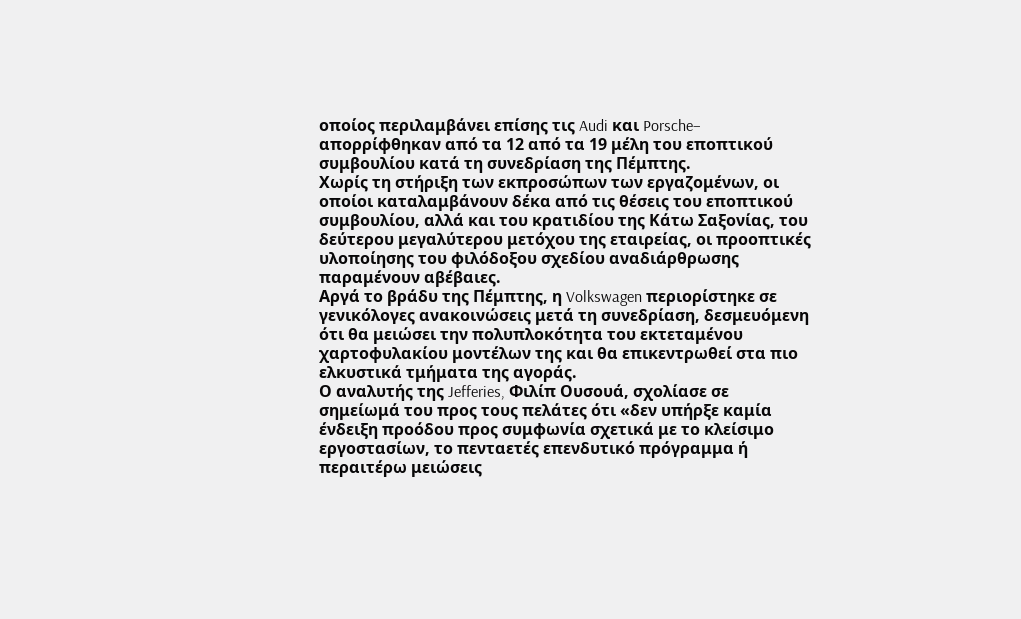οποίος περιλαμβάνει επίσης τις Audi και Porsche– απορρίφθηκαν από τα 12 από τα 19 μέλη του εποπτικού συμβουλίου κατά τη συνεδρίαση της Πέμπτης.
Χωρίς τη στήριξη των εκπροσώπων των εργαζομένων, οι οποίοι καταλαμβάνουν δέκα από τις θέσεις του εποπτικού συμβουλίου, αλλά και του κρατιδίου της Κάτω Σαξονίας, του δεύτερου μεγαλύτερου μετόχου της εταιρείας, οι προοπτικές υλοποίησης του φιλόδοξου σχεδίου αναδιάρθρωσης παραμένουν αβέβαιες.
Αργά το βράδυ της Πέμπτης, η Volkswagen περιορίστηκε σε γενικόλογες ανακοινώσεις μετά τη συνεδρίαση, δεσμευόμενη ότι θα μειώσει την πολυπλοκότητα του εκτεταμένου χαρτοφυλακίου μοντέλων της και θα επικεντρωθεί στα πιο ελκυστικά τμήματα της αγοράς.
Ο αναλυτής της Jefferies, Φιλίπ Ουσουά, σχολίασε σε σημείωμά του προς τους πελάτες ότι «δεν υπήρξε καμία ένδειξη προόδου προς συμφωνία σχετικά με το κλείσιμο εργοστασίων, το πενταετές επενδυτικό πρόγραμμα ή περαιτέρω μειώσεις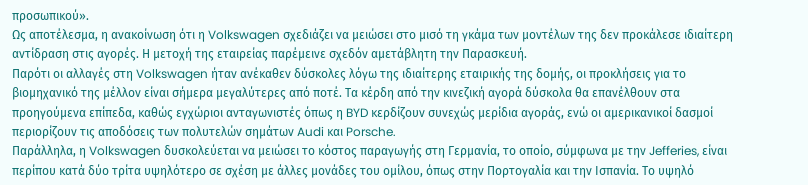προσωπικού».
Ως αποτέλεσμα, η ανακοίνωση ότι η Volkswagen σχεδιάζει να μειώσει στο μισό τη γκάμα των μοντέλων της δεν προκάλεσε ιδιαίτερη αντίδραση στις αγορές. Η μετοχή της εταιρείας παρέμεινε σχεδόν αμετάβλητη την Παρασκευή.
Παρότι οι αλλαγές στη Volkswagen ήταν ανέκαθεν δύσκολες λόγω της ιδιαίτερης εταιρικής της δομής, οι προκλήσεις για το βιομηχανικό της μέλλον είναι σήμερα μεγαλύτερες από ποτέ. Τα κέρδη από την κινεζική αγορά δύσκολα θα επανέλθουν στα προηγούμενα επίπεδα, καθώς εγχώριοι ανταγωνιστές όπως η BYD κερδίζουν συνεχώς μερίδια αγοράς, ενώ οι αμερικανικοί δασμοί περιορίζουν τις αποδόσεις των πολυτελών σημάτων Audi και Porsche.
Παράλληλα, η Volkswagen δυσκολεύεται να μειώσει το κόστος παραγωγής στη Γερμανία, το οποίο, σύμφωνα με την Jefferies, είναι περίπου κατά δύο τρίτα υψηλότερο σε σχέση με άλλες μονάδες του ομίλου, όπως στην Πορτογαλία και την Ισπανία. Το υψηλό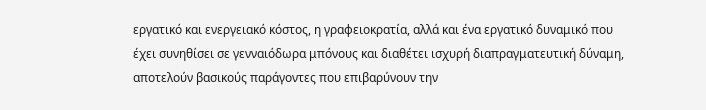εργατικό και ενεργειακό κόστος, η γραφειοκρατία, αλλά και ένα εργατικό δυναμικό που έχει συνηθίσει σε γενναιόδωρα μπόνους και διαθέτει ισχυρή διαπραγματευτική δύναμη, αποτελούν βασικούς παράγοντες που επιβαρύνουν την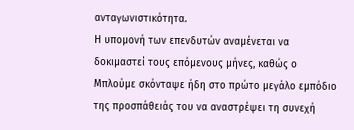ανταγωνιστικότητα.
Η υπομονή των επενδυτών αναμένεται να δοκιμαστεί τους επόμενους μήνες, καθώς ο Μπλούμε σκόνταψε ήδη στο πρώτο μεγάλο εμπόδιο της προσπάθειάς του να αναστρέψει τη συνεχή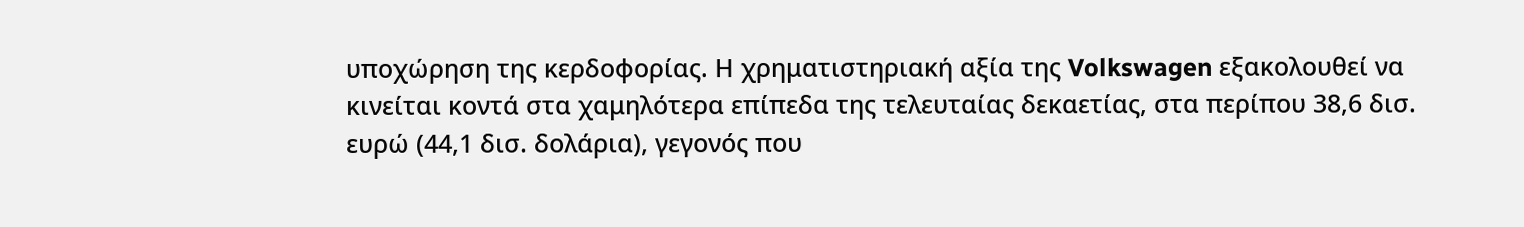υποχώρηση της κερδοφορίας. Η χρηματιστηριακή αξία της Volkswagen εξακολουθεί να κινείται κοντά στα χαμηλότερα επίπεδα της τελευταίας δεκαετίας, στα περίπου 38,6 δισ. ευρώ (44,1 δισ. δολάρια), γεγονός που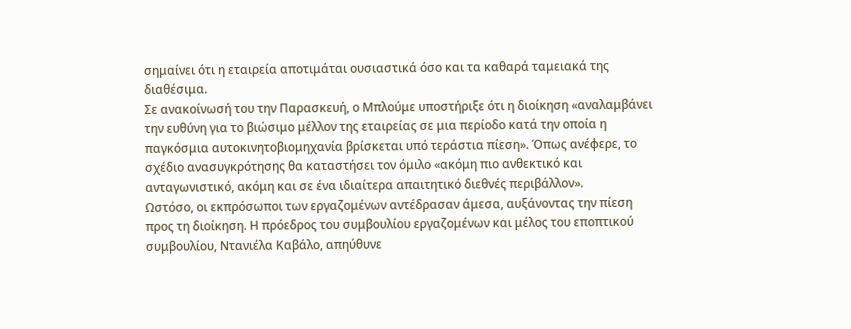σημαίνει ότι η εταιρεία αποτιμάται ουσιαστικά όσο και τα καθαρά ταμειακά της διαθέσιμα.
Σε ανακοίνωσή του την Παρασκευή, ο Μπλούμε υποστήριξε ότι η διοίκηση «αναλαμβάνει την ευθύνη για το βιώσιμο μέλλον της εταιρείας σε μια περίοδο κατά την οποία η παγκόσμια αυτοκινητοβιομηχανία βρίσκεται υπό τεράστια πίεση». Όπως ανέφερε, το σχέδιο ανασυγκρότησης θα καταστήσει τον όμιλο «ακόμη πιο ανθεκτικό και ανταγωνιστικό, ακόμη και σε ένα ιδιαίτερα απαιτητικό διεθνές περιβάλλον».
Ωστόσο, οι εκπρόσωποι των εργαζομένων αντέδρασαν άμεσα, αυξάνοντας την πίεση προς τη διοίκηση. Η πρόεδρος του συμβουλίου εργαζομένων και μέλος του εποπτικού συμβουλίου, Ντανιέλα Καβάλο, απηύθυνε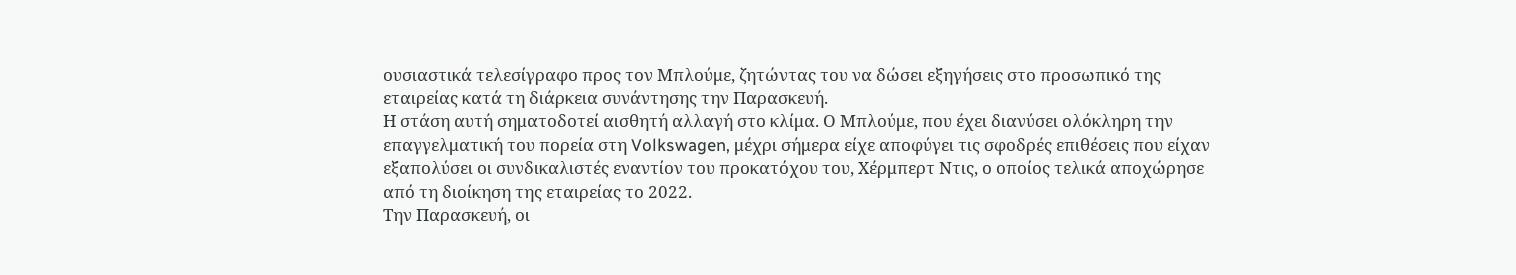ουσιαστικά τελεσίγραφο προς τον Μπλούμε, ζητώντας του να δώσει εξηγήσεις στο προσωπικό της εταιρείας κατά τη διάρκεια συνάντησης την Παρασκευή.
Η στάση αυτή σηματοδοτεί αισθητή αλλαγή στο κλίμα. Ο Μπλούμε, που έχει διανύσει ολόκληρη την επαγγελματική του πορεία στη Volkswagen, μέχρι σήμερα είχε αποφύγει τις σφοδρές επιθέσεις που είχαν εξαπολύσει οι συνδικαλιστές εναντίον του προκατόχου του, Χέρμπερτ Ντις, ο οποίος τελικά αποχώρησε από τη διοίκηση της εταιρείας το 2022.
Την Παρασκευή, οι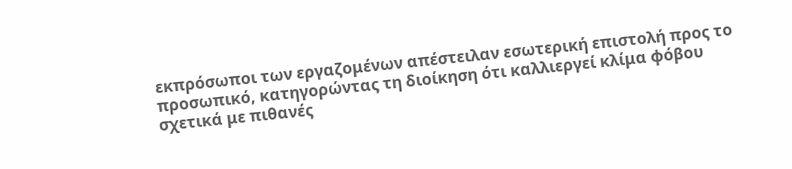εκπρόσωποι των εργαζομένων απέστειλαν εσωτερική επιστολή προς το προσωπικό, κατηγορώντας τη διοίκηση ότι καλλιεργεί κλίμα φόβου σχετικά με πιθανές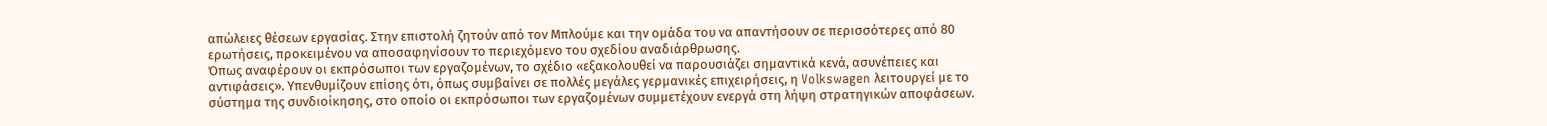απώλειες θέσεων εργασίας. Στην επιστολή ζητούν από τον Μπλούμε και την ομάδα του να απαντήσουν σε περισσότερες από 80 ερωτήσεις, προκειμένου να αποσαφηνίσουν το περιεχόμενο του σχεδίου αναδιάρθρωσης.
Όπως αναφέρουν οι εκπρόσωποι των εργαζομένων, το σχέδιο «εξακολουθεί να παρουσιάζει σημαντικά κενά, ασυνέπειες και αντιφάσεις». Υπενθυμίζουν επίσης ότι, όπως συμβαίνει σε πολλές μεγάλες γερμανικές επιχειρήσεις, η Volkswagen λειτουργεί με το σύστημα της συνδιοίκησης, στο οποίο οι εκπρόσωποι των εργαζομένων συμμετέχουν ενεργά στη λήψη στρατηγικών αποφάσεων.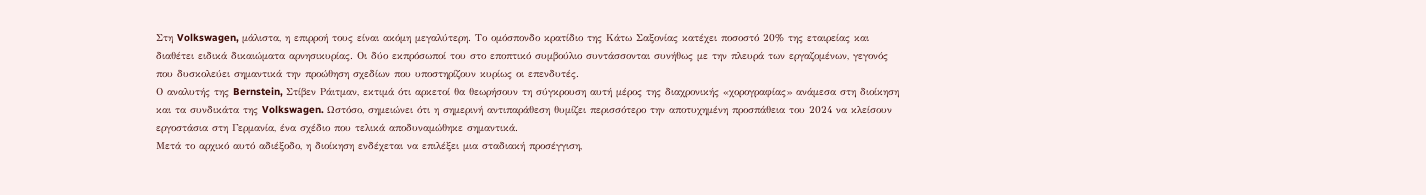Στη Volkswagen, μάλιστα, η επιρροή τους είναι ακόμη μεγαλύτερη. Το ομόσπονδο κρατίδιο της Κάτω Σαξονίας κατέχει ποσοστό 20% της εταιρείας και διαθέτει ειδικά δικαιώματα αρνησικυρίας. Οι δύο εκπρόσωποί του στο εποπτικό συμβούλιο συντάσσονται συνήθως με την πλευρά των εργαζομένων, γεγονός που δυσκολεύει σημαντικά την προώθηση σχεδίων που υποστηρίζουν κυρίως οι επενδυτές.
Ο αναλυτής της Bernstein, Στίβεν Ράιτμαν, εκτιμά ότι αρκετοί θα θεωρήσουν τη σύγκρουση αυτή μέρος της διαχρονικής «χορογραφίας» ανάμεσα στη διοίκηση και τα συνδικάτα της Volkswagen. Ωστόσο, σημειώνει ότι η σημερινή αντιπαράθεση θυμίζει περισσότερο την αποτυχημένη προσπάθεια του 2024 να κλείσουν εργοστάσια στη Γερμανία, ένα σχέδιο που τελικά αποδυναμώθηκε σημαντικά.
Μετά το αρχικό αυτό αδιέξοδο, η διοίκηση ενδέχεται να επιλέξει μια σταδιακή προσέγγιση,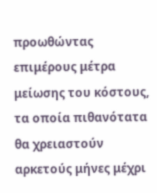προωθώντας επιμέρους μέτρα μείωσης του κόστους, τα οποία πιθανότατα θα χρειαστούν αρκετούς μήνες μέχρι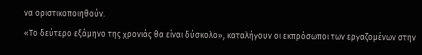να οριστικοποιηθούν.
«Το δεύτερο εξάμηνο της χρονιάς θα είναι δύσκολο», καταλήγουν οι εκπρόσωποι των εργαζομένων στην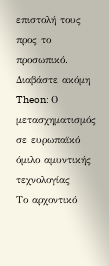επιστολή τους προς το προσωπικό.
Διαβάστε ακόμη
Theon: Ο μετασχηματισμός σε ευρωπαϊκό όμιλο αμυντικής τεχνολογίας
Το αρχοντικό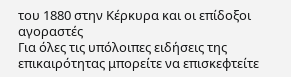του 1880 στην Κέρκυρα και οι επίδοξοι αγοραστές
Για όλες τις υπόλοιπες ειδήσεις της επικαιρότητας μπορείτε να επισκεφτείτε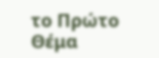το Πρώτο Θέμα